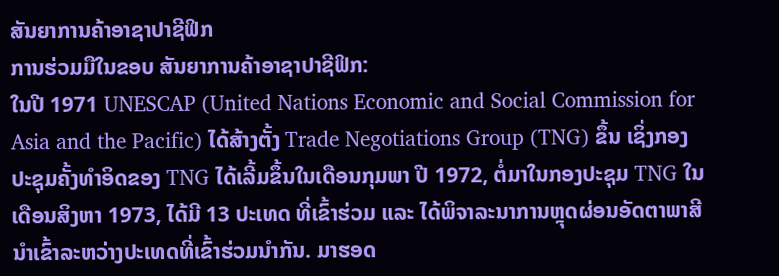ສັນຍາການຄ້າອາຊາປາຊີຟິກ
ການຮ່ວມມືໃນຂອບ ສັນຍາການຄ້າອາຊາປາຊີຟິກ:
ໃນປີ 1971 UNESCAP (United Nations Economic and Social Commission for Asia and the Pacific) ໄດ້ສ້າງຕັ້ງ Trade Negotiations Group (TNG) ຂຶ້ນ ເຊິ່ງກອງປະຊຸມຄັ້ງທຳອິດຂອງ TNG ໄດ້ເລີ້ມຂຶ້ນໃນເດືອນກຸມພາ ປີ 1972, ຕໍ່ມາໃນກອງປະຊຸມ TNG ໃນເດືອນສິງຫາ 1973, ໄດ້ມີ 13 ປະເທດ ທີ່ເຂົ້າຮ່ວມ ແລະ ໄດ້ພິຈາລະນາການຫຼຸດຜ່ອນອັດຕາພາສີນຳເຂົ້າລະຫວ່າງປະເທດທີ່ເຂົ້າຮ່ວມນຳກັນ. ມາຮອດ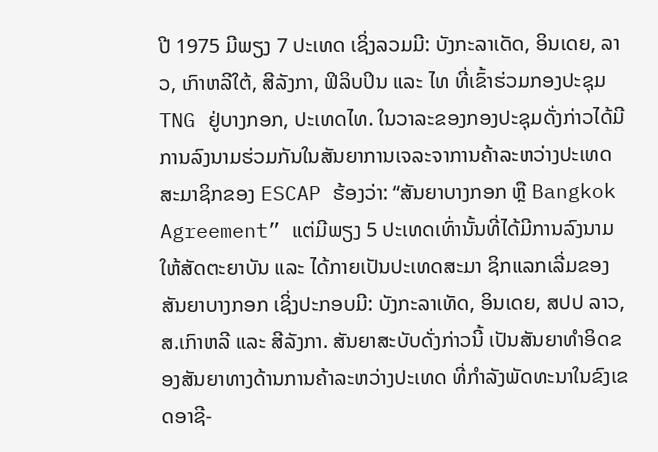ປີ 1975 ມີພຽງ 7 ປະເທດ ເຊິ່ງລວມມີ: ບັງກະລາເດັດ, ອິນເດຍ, ລາວ, ເກົາຫລີໃຕ້, ສີລັງກາ, ຟິລິບປິນ ແລະ ໄທ ທີ່ເຂົ້າຮ່ວມກອງປະຊຸມ TNG ຢູ່ບາງກອກ, ປະເທດໄທ. ໃນວາລະຂອງກອງປະຊຸມດັ່ງກ່າວໄດ້ມີການລົງນາມຮ່ວມກັນໃນສັນຍາການເຈລະຈາການຄ້າລະຫວ່າງປະເທດສະມາຊິກຂອງ ESCAP ຮ້ອງວ່າ: “ສັນຍາບາງກອກ ຫຼື Bangkok Agreement” ແຕ່ມີພຽງ 5 ປະເທດເທົ່ານັ້ນທີ່ໄດ້ມີການລົງນາມໃຫ້ສັດຕະຍາບັນ ແລະ ໄດ້ກາຍເປັນປະເທດສະມາ ຊິກແລກເລີ່ມຂອງສັນຍາບາງກອກ ເຊິ່ງປະກອບມີ: ບັງກະລາເທັດ, ອິນເດຍ, ສປປ ລາວ, ສ.ເກົາຫລີ ແລະ ສີລັງກາ. ສັນຍາສະບັບດັ່ງກ່າວນີ້ ເປັນສັນຍາທຳອິດຂອງສັນຍາທາງດ້ານການຄ້າລະຫວ່າງປະເທດ ທີ່ກຳລັງພັດທະນາໃນຂົງເຂດອາຊີ-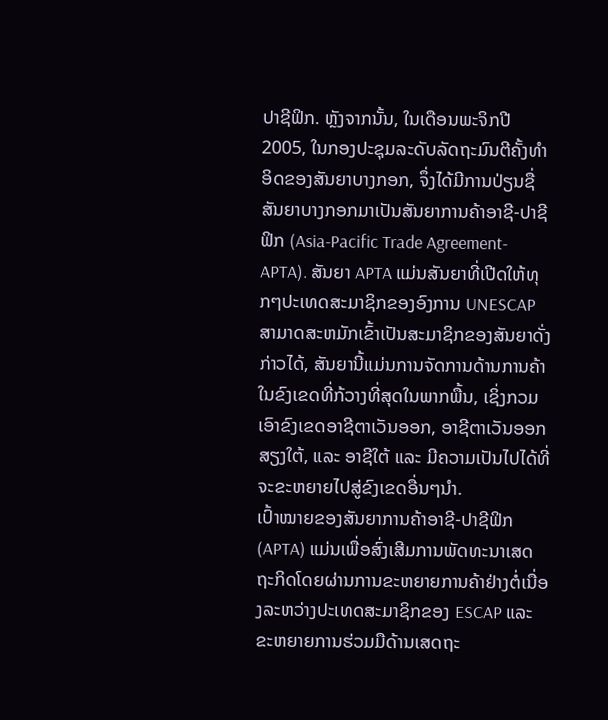ປາຊີຟິກ. ຫຼັງຈາກນັ້ນ, ໃນເດືອນພະຈິກປີ 2005, ໃນກອງປະຊຸມລະດັບລັດຖະມົນຕີຄັ້ງທຳອິດຂອງສັນຍາບາງກອກ, ຈຶ່ງໄດ້ມີການປ່ຽນຊື່ສັນຍາບາງກອກມາເປັນສັນຍາການຄ້າອາຊີ-ປາຊີຟິກ (Asia-Pacific Trade Agreement-APTA). ສັນຍາ APTA ແມ່ນສັນຍາທີ່ເປີດໃຫ້ທຸກໆປະເທດສະມາຊິກຂອງອົງການ UNESCAP ສາມາດສະຫມັກເຂົ້າເປັນສະມາຊິກຂອງສັນຍາດັ່ງກ່າວໄດ້, ສັນຍານີ້ແມ່ນການຈັດການດ້ານການຄ້າໃນຂົງເຂດທີ່ກ້ວາງທີ່ສຸດໃນພາກພື້ນ, ເຊິ່ງກວມເອົາຂົງເຂດອາຊີຕາເວັນອອກ, ອາຊີຕາເວັນອອກສຽງໃຕ້, ແລະ ອາຊີໃຕ້ ແລະ ມີຄວາມເປັນໄປໄດ້ທີ່ຈະຂະຫຍາຍໄປສູ່ຂົງເຂດອື່ນໆນຳ.
ເປົ້າໝາຍຂອງສັນຍາການຄ້າອາຊີ-ປາຊີຟິກ (APTA) ແມ່ນເພື່ອສົ່ງເສີມການພັດທະນາເສດຖະກິດໂດຍຜ່ານການຂະຫຍາຍການຄ້າຢ່າງຕໍ່ເນື່ອງລະຫວ່າງປະເທດສະມາຊິກຂອງ ESCAP ແລະ ຂະຫຍາຍການຮ່ວມມືດ້ານເສດຖະ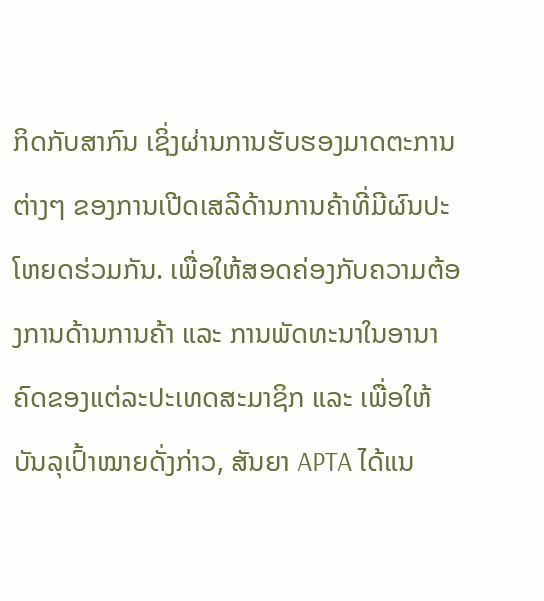ກິດກັບສາກົນ ເຊິ່ງຜ່ານການຮັບຮອງມາດຕະການຕ່າງໆ ຂອງການເປີດເສລີດ້ານການຄ້າທີ່ມີຜົນປະໂຫຍດຮ່ວມກັນ. ເພື່ອໃຫ້ສອດຄ່ອງກັບຄວາມຕ້ອງການດ້ານການຄ້າ ແລະ ການພັດທະນາໃນອານາຄົດຂອງແຕ່ລະປະເທດສະມາຊິກ ແລະ ເພື່ອໃຫ້ບັນລຸເປົ້າໝາຍດັ່ງກ່າວ, ສັນຍາ APTA ໄດ້ແນ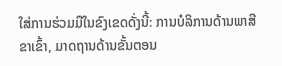ໃສ່ການຮ່ວມມືໃນຂົງເຂດດັ່ງນີ້: ການບໍລິການດ້ານພາສີຂາເຂົ້າ, ມາດຖານດ້ານຂັ້ນຕອນ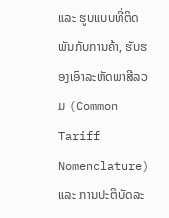ແລະ ຮູບແບບທີ່ຕິດພັນກັບການຄ້າ, ຮັບຮອງເອົາລະຫັດພາສີລວມ (Common Tariff Nomenclature) ແລະ ການປະຕິບັດລະ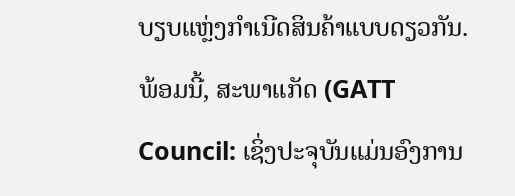ບຽບແຫຼ່ງກໍາເນີດສິນຄ້າແບບດຽວກັນ. ພ້ອມນີ້, ສະພາແກັດ (GATT Council: ເຊິ່ງປະຈຸບັນແມ່ນອົງການ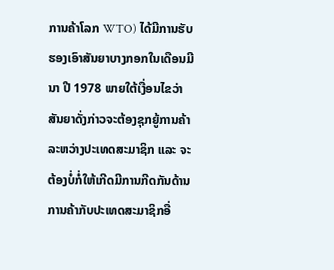ການຄ້າໂລກ WTO) ໄດ້ມີການຮັບຮອງເອົາສັນຍາບາງກອກໃນເດືອນມີນາ ປີ 1978 ພາຍໃຕ້ເງື່ອນໄຂວ່າສັນຍາດັ່ງກ່າວຈະຕ້ອງຊຸກຍູ້ການຄ້າລະຫວ່າງປະເທດສະມາຊິກ ແລະ ຈະຕ້ອງບໍ່ກໍ່ໃຫ້ເກີດມີການກີດກັນດ້ານການຄ້າກັບປະເທດສະມາຊິກອື່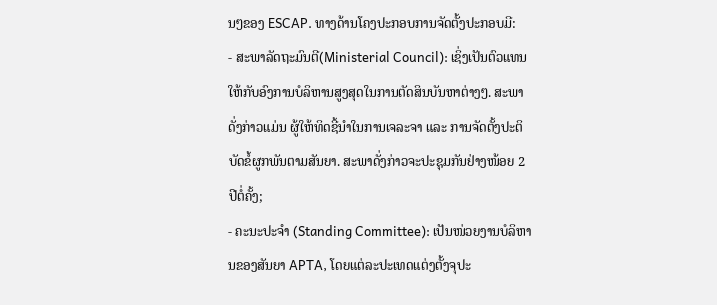ນໆຂອງ ESCAP. ທາງດ້ານໂຄງປະກອບການຈັດຕັ້ງປະກອບມີ:
- ສະພາລັດຖະມົນຕີ(Ministerial Council): ເຊິ່ງເປັນຕົວແທນໃຫ້ກັບອົງການບໍລິຫານສູງສຸດໃນການຕັດສິນບັນຫາຕ່າງໆ. ສະພາດັ່ງກ່າວແມ່ນ ຜູ້ໃຫ້ທິດຊີ້ນຳໃນການເຈລະຈາ ແລະ ການຈັດຕັ້ງປະຕິບັດຂໍ້ຜູກພັນຕາມສັນຍາ. ສະພາດັ່ງກ່າວຈະປະຊຸມກັນຢ່າງໜ້ອຍ 2 ປີຕໍ່ຄັ້ງ;
- ຄະນະປະຈຳ (Standing Committee): ເປັນໜ່ວຍງານບໍລິຫານຂອງສັນຍາ APTA, ໂດຍແຕ່ລະປະເທດແຕ່ງຕັ້ງຈຸປະ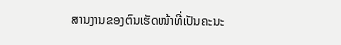ສານງານຂອງຕົນເຮັດໜ້າທີ່ເປັນຄະນະ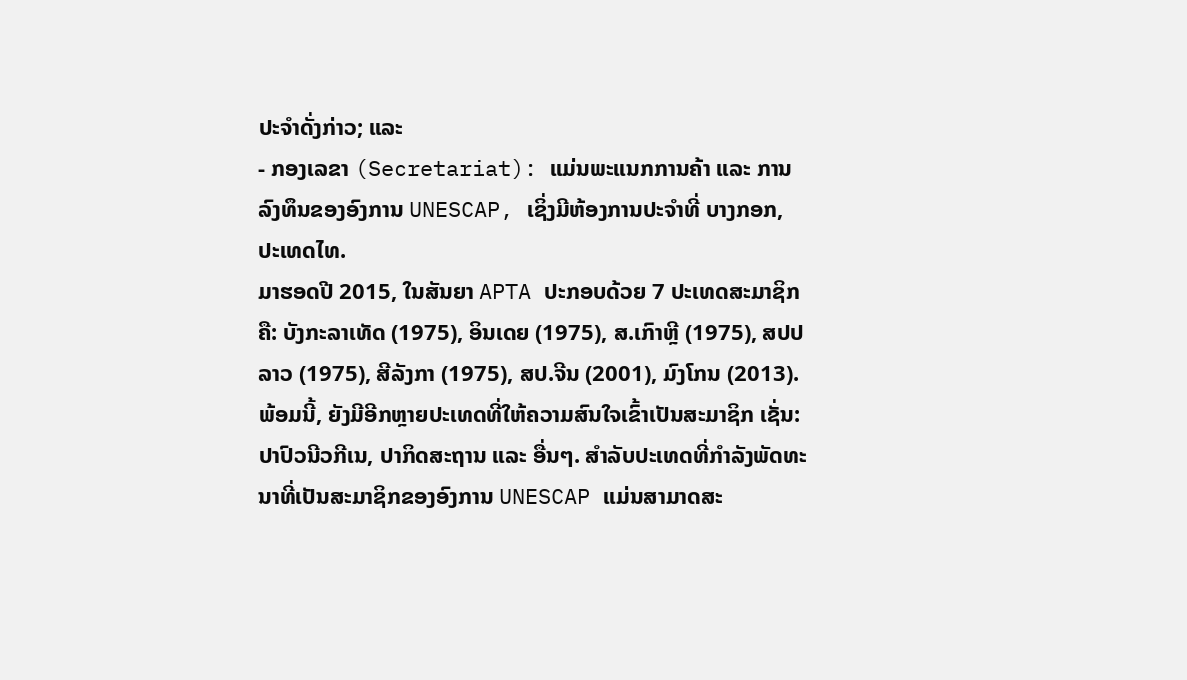ປະຈຳດັ່ງກ່າວ; ແລະ
- ກອງເລຂາ (Secretariat): ແມ່ນພະແນກການຄ້າ ແລະ ການລົງທຶນຂອງອົງການ UNESCAP, ເຊິ່ງມີຫ້ອງການປະຈຳທີ່ ບາງກອກ, ປະເທດໄທ.
ມາຮອດປີ 2015, ໃນສັນຍາ APTA ປະກອບດ້ວຍ 7 ປະເທດສະມາຊິກຄື: ບັງກະລາເທັດ (1975), ອິນເດຍ (1975), ສ.ເກົາຫຼີ (1975), ສປປ ລາວ (1975), ສີລັງກາ (1975), ສປ.ຈີນ (2001), ມົງໂກນ (2013). ພ້ອມນີ້, ຍັງມີອີກຫຼາຍປະເທດທີ່ໃຫ້ຄວາມສົນໃຈເຂົ້າເປັນສະມາຊິກ ເຊັ່ນ: ປາປົວນີວກີເນ, ປາກິດສະຖານ ແລະ ອື່ນໆ. ສຳລັບປະເທດທີ່ກຳລັງພັດທະນາທີ່ເປັນສະມາຊິກຂອງອົງການ UNESCAP ແມ່ນສາມາດສະ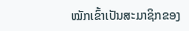ໝັກເຂົ້າເປັນສະມາຊິກຂອງ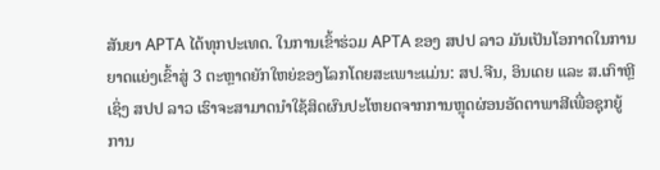ສັນຍາ APTA ໄດ້ທຸກປະເທດ. ໃນການເຂົ້າຮ່ວມ APTA ຂອງ ສປປ ລາວ ມັນເປັນໂອກາດໃນການຍາດແຍ່ງເຂົ້າສູ່ 3 ຕະຫຼາດຍັກໃຫຍ່ຂອງໂລກໂດຍສະເພາະແມ່ນ: ສປ.ຈີນ, ອິນເດຍ ແລະ ສ.ເກົາຫຼີ ເຊິ່ງ ສປປ ລາວ ເຮົາຈະສາມາດນຳໃຊ້ສິດຜົນປະໂຫຍດຈາກການຫຼຸດຜ່ອນອັດຕາພາສີເພື່ອຊຸກຍູ້ການ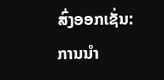ສົ່ງອອກເຊັ່ນ: ການນຳ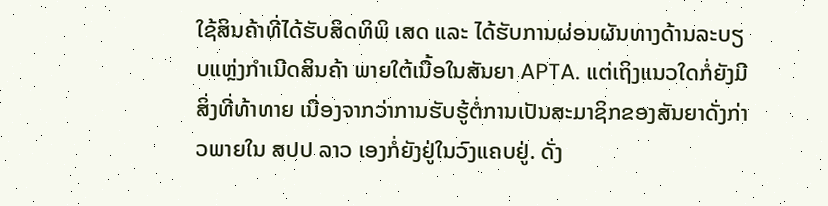ໃຊ້ສິນຄ້າທີ່ໄດ້ຮັບສິດທິພິ ເສດ ແລະ ໄດ້ຮັບການຜ່ອນຜັນທາງດ້ານລະບຽບແຫຼ່ງກຳເນີດສິນຄ້າ ພາຍໃຕ້ເນື້ອໃນສັນຍາ APTA. ແຕ່ເຖິງແນວໃດກໍ່ຍັງມີສິ່ງທີ່ທ້າທາຍ ເນື່ອງຈາກວ່າການຮັບຮູ້ຕໍ່ການເປັນສະມາຊິກຂອງສັນຍາດັ່ງກ່າວພາຍໃນ ສປປ ລາວ ເອງກໍ່ຍັງຢູ່ໃນວົງແຄບຢູ່. ດັ່ງ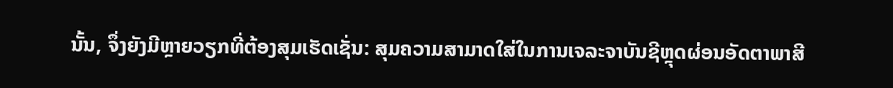ນັ້ນ, ຈຶ່ງຍັງມີຫຼາຍວຽກທີ່ຕ້ອງສຸມເຮັດເຊັ່ນ: ສຸມຄວາມສາມາດໃສ່ໃນການເຈລະຈາບັນຊີຫຼຸດຜ່ອນອັດຕາພາສີ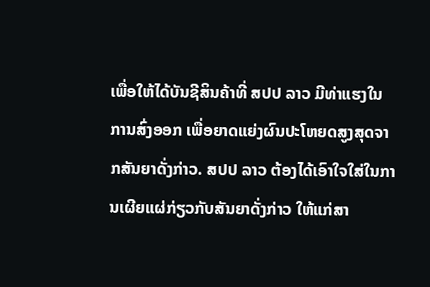ເພື່ອໃຫ້ໄດ້ບັນຊີສິນຄ້າທີ່ ສປປ ລາວ ມີທ່າແຮງໃນການສົ່ງອອກ ເພື່ອຍາດແຍ່ງຜົນປະໂຫຍດສູງສຸດຈາກສັນຍາດັ່ງກ່າວ. ສປປ ລາວ ຕ້ອງໄດ້ເອົາໃຈໃສ່ໃນການເຜີຍແຜ່ກ່ຽວກັບສັນຍາດັ່ງກ່າວ ໃຫ້ແກ່ສາ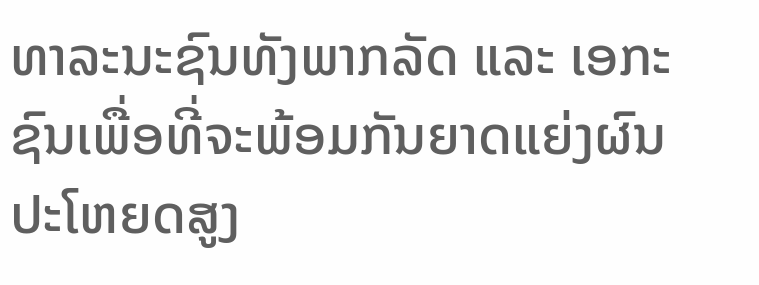ທາລະນະຊົນທັງພາກລັດ ແລະ ເອກະຊົນເພື່ອທີ່ຈະພ້ອມກັນຍາດແຍ່ງຜົນປະໂຫຍດສູງ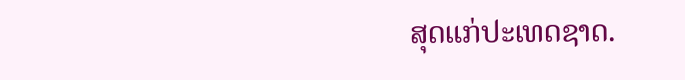ສຸດແກ່ປະເທດຊາດ.